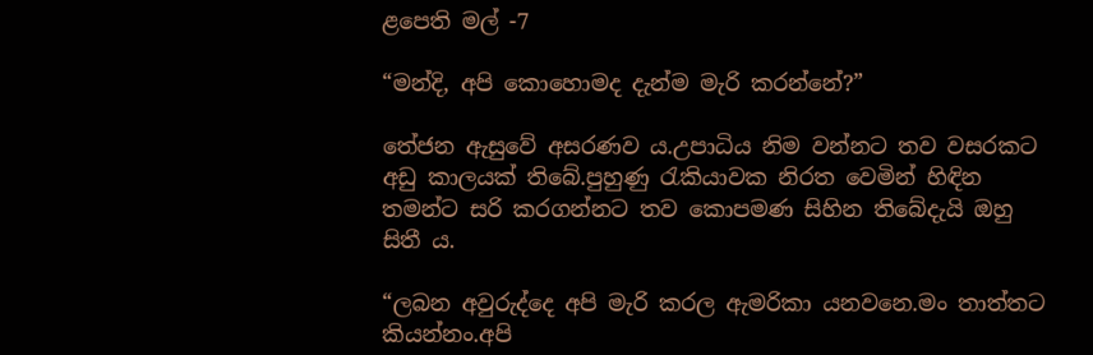ළපෙති මල් -7

“මන්දි, අපි කොහොමද දැන්ම මැරි කරන්නේ?”

තේජන ඇසුවේ අසරණව ය.උපාධිය නිම වන්නට තව වසරකට අඩු කාලයක් තිබේ.පුහුණු රැකියාවක නිරත වෙමින් හිඳින තමන්ට සරි කරගන්නට තව කොපමණ සිහින තිබේදැයි ඔහු සිතී ය.

“ලබන අවුරුද්දෙ අපි මැරි කරල ඇමරිකා යනවනෙ.මං තාත්තට කියන්නං.අපි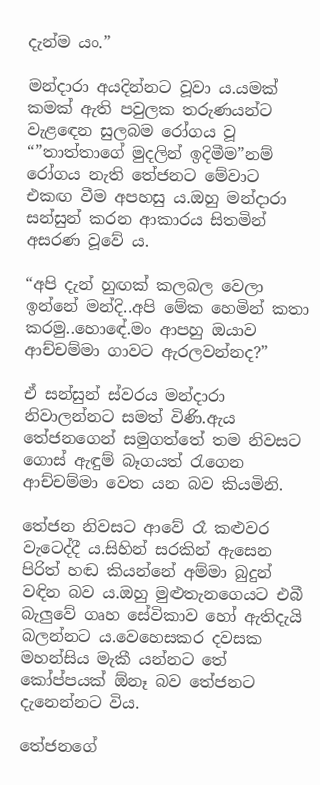දැන්ම යං.”

මන්දාරා අයදින්නට වූවා ය.යමක් කමක් ඇති පවුලක තරුණයන්ට වැළඳෙන සුලබම රෝගය වූ “”තාත්තාගේ මුදලින් ඉදිමීම”නම් රෝගය නැති තේජනට මේවාට එකඟ වීම අපහසු ය.ඔහු මන්දාරා සන්සුන් කරන ආකාරය සිතමින් අසරණ වූවේ ය.

“අපි දැන් හුඟක් කලබල වෙලා ඉන්නේ මන්දි..අපි මේක හෙමින් කතා කරමු..හොඳේ.මං ආපහු ඔයාව ආච්චම්මා ගාවට ඇරලවන්නද?”

ඒ සන්සුන් ස්වරය මන්දාරා නිවාලන්නට සමත් විණි.ඇය තේජනගෙන් සමුගත්තේ තම නිවසට ගොස් ඇඳුම් බෑගයත් රැගෙන ආච්චම්මා වෙත යන බව කියමිනි.

තේජන නිවසට ආවේ රෑ කළුවර වැටෙද්දී ය.සිහින් සරකින් ඇසෙන පිරිත් හඬ කියන්නේ අම්මා බුදුන් වඳින බව ය.ඔහු මුළුතැනගෙයට එබී බැලුවේ ගෘහ සේවිකාව හෝ ඇතිදැයි බලන්නට ය.වෙහෙසකර දවසක මහන්සිය මැකී යන්නට තේ කෝප්පයක් ඕනෑ බව තේජනට දැනෙන්නට විය.

තේජනගේ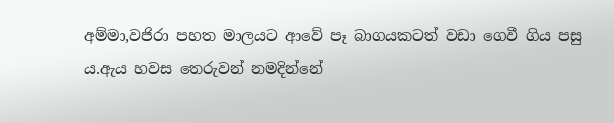අම්මා,වජිරා පහත මාලයට ආවේ පෑ බාගයකටත් වඩා ගෙවී ගිය පසු ය.ඇය හවස තෙරුවන් නමදින්නේ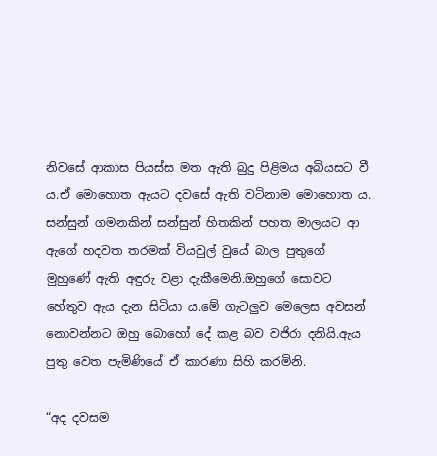නිවසේ ආකාස පියස්ස මත ඇති බුදු පිළිමය අබියසට වී ය.ඒ මොහොත ඇයට දවසේ ඇති වටිනාම මොහොත ය. සන්සුන් ගමනකින් සන්සුන් හිතකින් පහත මාලයට ආ ඇගේ හදවත තරමක් වියවුල් වුයේ බාල පුතුගේ මුහුණේ ඇති අඳුරු වළා දැකීමෙනි.ඔහුගේ සොවට හේතුව ඇය දැන සිටියා ය.මේ ගැටලුව මෙලෙස අවසන් නොවන්නට ඔහු බොහෝ දේ කළ බව වජිරා දනියි.ඇය පුතු වෙත පැමිණියේ ඒ කාරණා සිහි කරමිනි.

“අද දවසම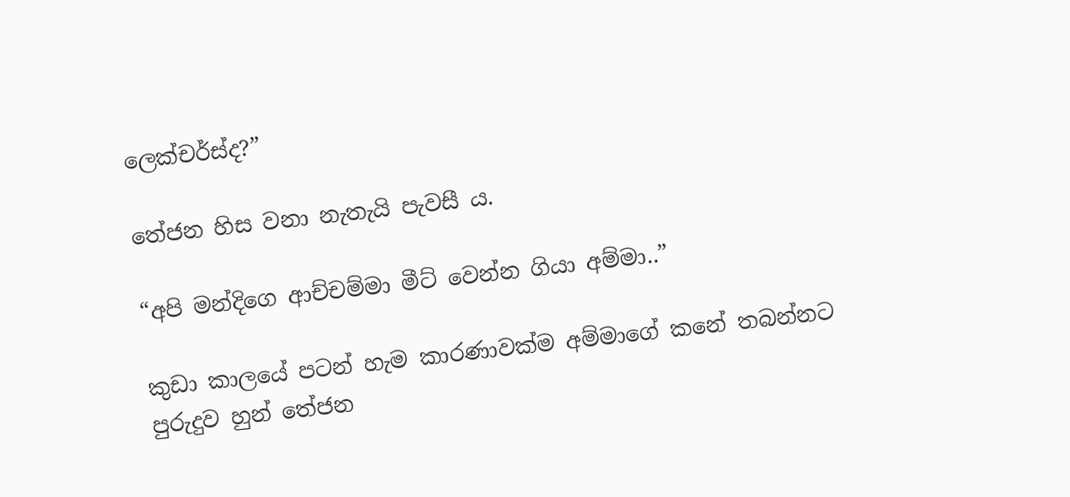ලෙක්චර්ස්ද?”

තේජන හිස වනා නැතැයි පැවසී ය.

“අපි මන්දිගෙ ආච්චම්මා මීට් වෙන්න ගියා අම්මා..”

කුඩා කාලයේ පටන් හැම කාරණාවක්ම අම්මාගේ කනේ තබන්නට පුරුදුව හුන් තේජන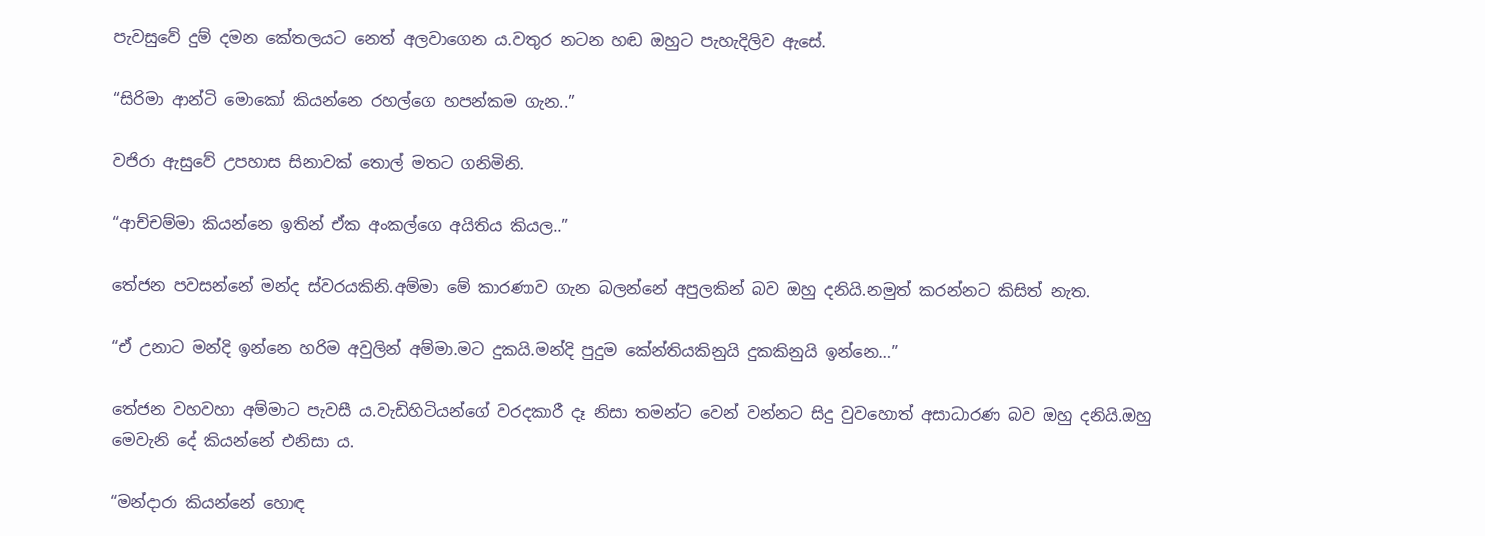පැවසුවේ දුම් දමන කේතලයට නෙත් අලවාගෙන ය.වතුර නටන හඬ ඔහුට පැහැදිලිව ඇසේ.

“සිරිමා ආන්ටි මොකෝ කියන්නෙ රහල්ගෙ හපන්කම ගැන..”

වජිරා ඇසුවේ උපහාස සිනාවක් තොල් මතට ගනිමිනි.

“ආච්චම්මා කියන්නෙ ඉතින් ඒක අංකල්ගෙ අයිතිය කියල..”

තේජන පවසන්නේ මන්ද ස්වරයකිනි.අම්මා මේ කාරණාව ගැන බලන්නේ අපුලකින් බව ඔහු දනියි.නමුත් කරන්නට කිසිත් නැත.

“ඒ උනාට මන්දි ඉන්නෙ හරිම අවුලින් අම්මා.මට දුකයි.මන්දි පුදුම කේන්තියකිනුයි දුකකිනුයි ඉන්නෙ…”

තේජන වහවහා අම්මාට පැවසී ය.වැඩිහිටියන්ගේ වරදකාරී දෑ නිසා තමන්ට වෙන් වන්නට සිදු වුවහොත් අසාධාරණ බව ඔහු දනියි.ඔහු මෙවැනි දේ කියන්නේ එනිසා ය.

“මන්දාරා කියන්නේ හොඳ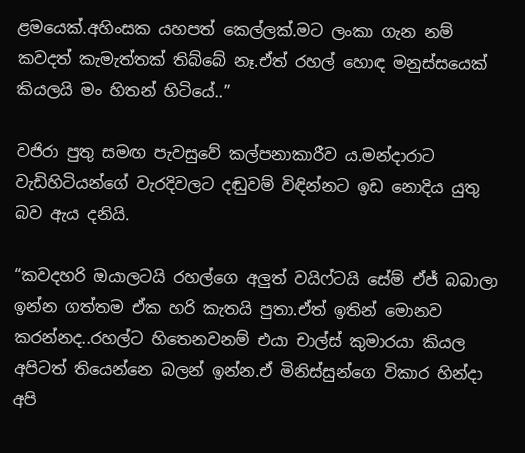ළමයෙක්.අහිංසක යහපත් කෙල්ලක්.මට ලංකා ගැන නම් කවදත් කැමැත්තක් තිබ්බේ නෑ.ඒත් රහල් හොඳ මනුස්සයෙක් කියලයි මං හිතන් හිටියේ..”

වජිරා පුතු සමඟ පැවසුවේ කල්පනාකාරීව ය.මන්දාරාට වැඩිහිටියන්ගේ වැරදිවලට දඬුවම් විඳින්නට ඉඩ නොදිය යුතු බව ඇය දනියි.

“කවදහරි ඔයාලටයි රහල්ගෙ අලුත් වයිෆ්ටයි සේම් ඒජ් බබාලා ඉන්න ගත්තම ඒක හරි කැතයි පුතා.ඒත් ඉතින් මොනව කරන්නද..රහල්ට හිතෙනවනම් එයා චාල්ස් කුමාරයා කියල අපිටත් තියෙන්නෙ බලන් ඉන්න.ඒ මිනිස්සුන්ගෙ විකාර හින්දා අපි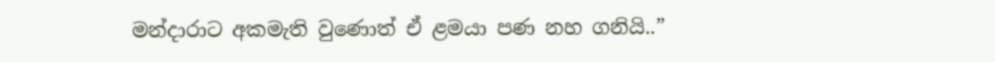මන්දාරාට අකමැති වුණොත් ඒ ළමයා පණ නහ ගනියි..”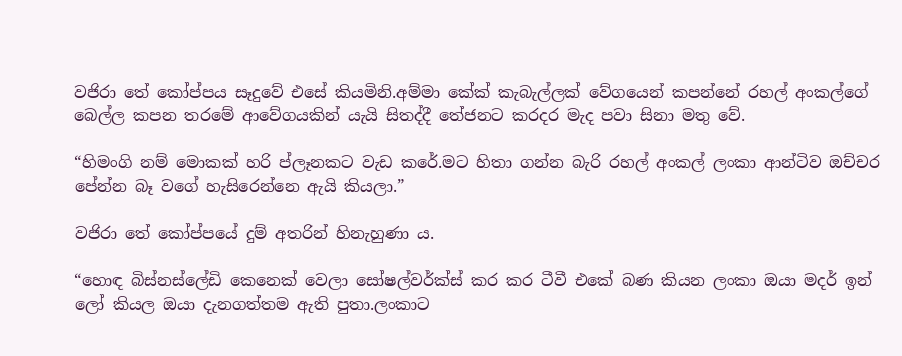වජිරා තේ කෝප්පය සෑදුවේ එසේ කියමිනි.අම්මා කේක් කැබැල්ලක් වේගයෙන් කපන්නේ ‍රහල් අංකල්ගේ බෙල්ල කපන තරමේ ආවේගයකින් යැයි සිතද්දී තේජනට කරදර මැද පවා සිනා මතු වේ.

“හිමංගි නම් මොකක් හරි ප්ලෑනකට වැඩ කරේ.මට හිතා ගන්න බැරි රහල් අංකල් ලංකා ආන්ටිව ඔච්චර පේන්න බෑ වගේ හැසිරෙන්නෙ ඇයි කියලා.”

වජිරා තේ කෝප්පයේ දුම් අතරින් හිනැහුණා ය.

“හොඳ බිස්නස්ලේඩි කෙනෙක් වෙලා සෝෂල්වර්ක්ස් කර කර ටීවී එකේ බණ කියන ලංකා ඔයා මදර් ඉන් ලෝ කියල ඔයා දැනගත්තම ඇති පුතා.ලංකාට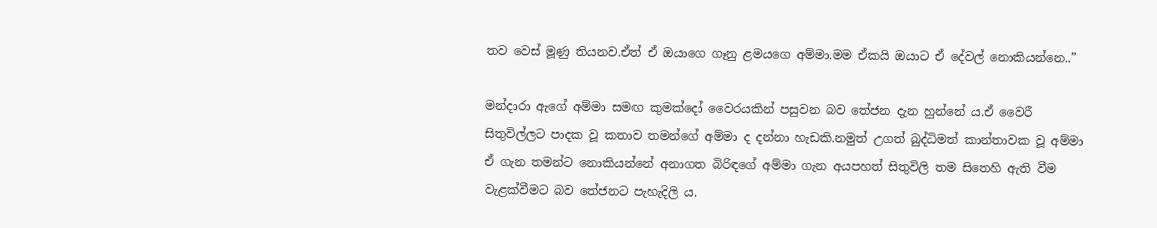තව වෙස් මූණු තියනව.ඒත් ඒ ඔයාගෙ ගෑනු ළමයගෙ අම්මා.මම ඒකයි ඔයාට ඒ දේවල් නොකියන්නෙ..”

මන්දාරා ඇගේ අම්මා සමඟ කුමක්දෝ වෛරයකින් පසුවන බව තේජන දැන හුන්නේ ය.ඒ වෛරී සිතුවිල්ලට පාදක වූ කතාව තමන්ගේ අම්මා ද දන්නා හැඩකි.නමුත් උගත් බුද්ධිමත් කාන්තාවක වූ අම්මා ඒ ගැන තමන්ට නොකියන්නේ අනාගත බිරිඳගේ අම්මා ගැන අයපහත් සිතුවිලි තම සිතෙහි ඇති වීම වැළක්වීමට බව තේජනට පැහැදිලි ය.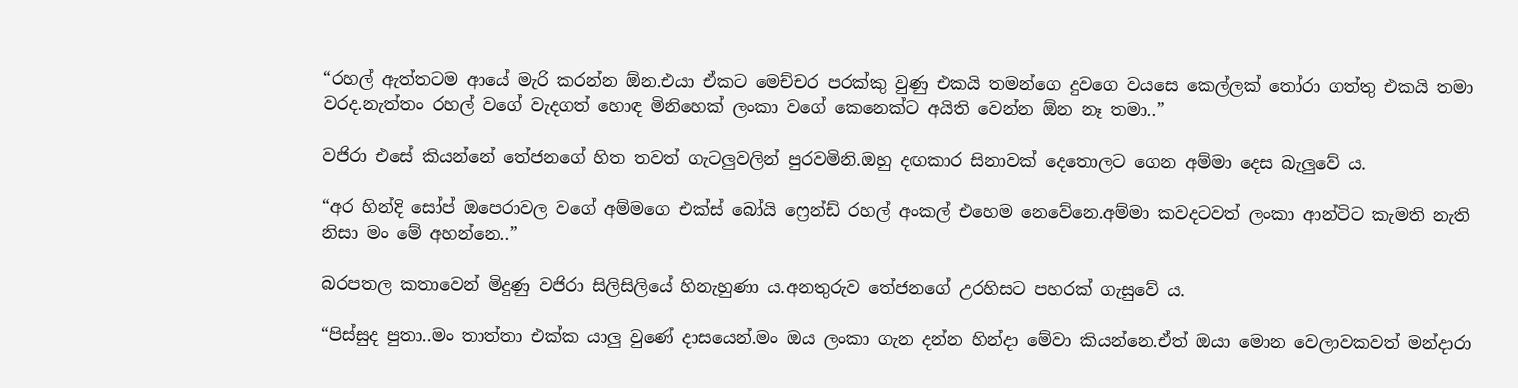“රහල් ඇත්තටම ආයේ මැරි කරන්න ඕන.එයා ඒකට මෙච්චර පරක්කු වුණු එකයි තමන්ගෙ දුවගෙ වයසෙ කෙල්ලක් තෝරා ගත්තු එකයි තමා වරද.නැත්‍තං රහල් වගේ වැදගත් හොඳ මිනිහෙක් ලංකා වගේ කෙනෙක්ට අයිති වෙන්න ඕන නෑ තමා..”

වජිරා එසේ කියන්නේ තේජනගේ හිත තවත් ගැටලුවලින් පුරවමිනි.ඔහු දඟකාර සිනාවක් දෙතොලට ගෙන අම්මා දෙස බැලුවේ ය.

“අර හින්දි සෝප් ඔපෙරාවල වගේ අම්මගෙ එක්ස් බෝයි ෆ්‍රෙන්ඩ් රහල් අංකල් එහෙම නෙවේනෙ.අම්මා කවදටවත් ලංකා ආන්ටිට කැමති නැති නිසා මං මේ අහන්නෙ..”

බරපතල කතාවෙන් මිදුණු වජිරා සිලිසිලියේ හිනැහුණා ය.අනතුරුව තේජනගේ උරහිසට පහරක් ගැසුවේ ය.

“පිස්සුද පුතා..මං තාත්තා එක්ක යාලු වුණේ දාසයෙන්.මං ඔය ලංකා ගැන දන්න හින්දා මේවා කියන්නෙ.ඒත් ඔයා මොන වෙලාවකවත් මන්දාරා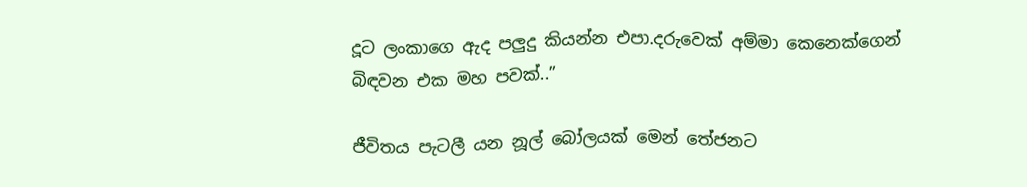දූට ලංකාගෙ ඇද පලුදු කියන්න එපා.දරුවෙක් අම්මා කෙනෙක්ගෙන් බිඳවන එක මහ පවක්..”

ජීවිතය පැටලී යන නූල් බෝලයක් මෙන් තේජනට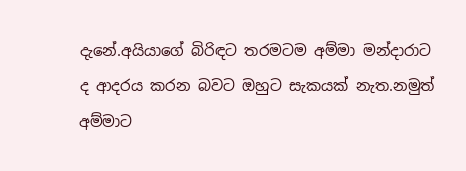දැනේ.අයියාගේ බිරිඳට තරමටම අම්මා මන්දාරාට ද ආදරය කරන බවට ඔහුට සැකයක් නැත.නමුත් අම්මාට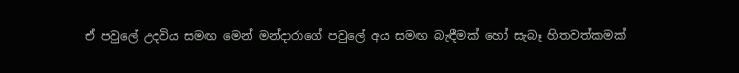ඒ පවුලේ උදවිය සමඟ මෙන් මන්දාරාගේ පවුලේ අය සමඟ බැඳීමක් හෝ සැබෑ හිතවත්කමක්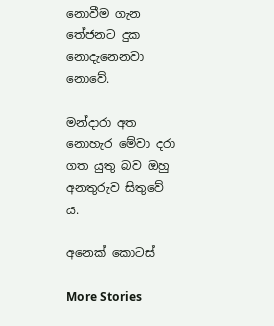නොවීම ගැන තේජනට දුක නොදැනෙනවා නොවේ.

මන්දාරා අත නොහැර මේවා දරා ගත යුතු බව ඔහු අනතුරුව සිතුවේ ය.

අනෙක් කොටස්

More Stories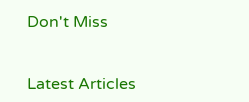Don't Miss


Latest Articles